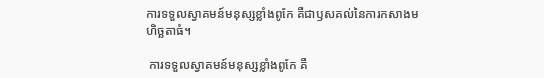ការទទួលស្វាគមន៍មនុស្សខ្លាំងពូកែ គឺជាឫសគល់នៃការកសាងមហិច្ឆតាធំ។

 ការទទួលស្វាគមន៍មនុស្សខ្លាំងពូកែ គឺ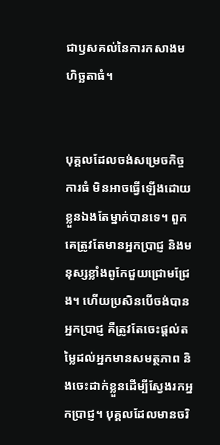ជាឫសគល់នៃការកសាងមហិច្ឆតាធំ។


បុគ្គលដែលចង់សម្រេចកិច្ចការធំ មិនអាចធ្វើឡើងដោយខ្លួនឯងតែម្នាក់បានទេ។ ពួកគេត្រូវតែមានអ្នកប្រាជ្ញ និងមនុស្សខ្លាំងពូកែជួយជ្រោមជ្រែង។ ហើយប្រសិនបើចង់បានអ្នកប្រាជ្ញ គឺត្រូវតែចេះផ្តល់តម្លៃដល់អ្នកមានសមត្ថភាព និងចេះដាក់ខ្លួនដើម្បីស្វែងរកអ្នកប្រាជ្ញ។ បុគ្គលដែលមានចរិ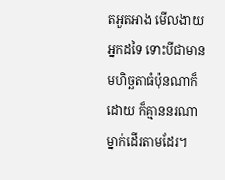តអួតអាង មើលងាយអ្នកដទៃ ទោះបីជាមានមហិច្ឆតាធំប៉ុនណាក៏ដោយ ក៏គ្មាននរណាម្នាក់ដើរតាមដែរ។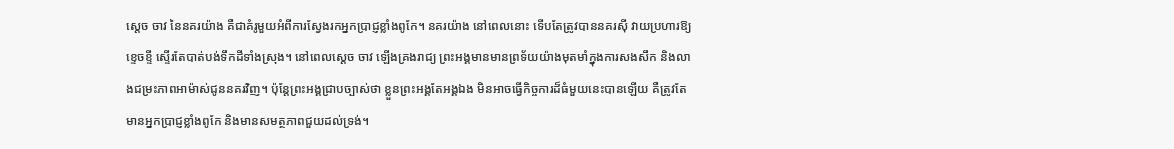ស្តេច ចាវ នៃនគរយ៉ាង គឺជាគំរូមួយអំពីការស្វែងរកអ្នកប្រាជ្ញខ្លាំងពូកែ។ នគរយ៉ាង នៅពេលនោះ ទើបតែត្រូវបាននគរស៊ី វាយប្រហារឱ្យខ្ទេចខ្ទី ស្ទើរតែបាត់បង់ទឹកដីទាំងស្រុង។ នៅពេលស្ដេច ចាវ ឡើងគ្រងរាជ្យ ព្រះអង្គមានមានព្រទ័យយ៉ាងមុតមាំក្នុងការសងសឹក និងលាងជម្រះភាពអាម៉ាស់ជូននគរវិញ។ ប៉ុន្តែព្រះអង្គជ្រាបច្បាស់ថា ខ្លួនព្រះអង្គតែអង្គឯង មិនអាចធ្វើកិច្ចការដ៏ធំមួយនេះបានឡើយ គឺត្រូវតែមានអ្នកប្រាជ្ញខ្លាំងពូកែ និងមានសមត្ថភាពជួយដល់ទ្រង់។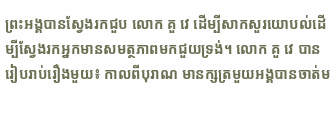ព្រះអង្គបានស្វែងរកជួប លោក គួ វេ ដើម្បីសាកសួរយោបល់ដើម្បីស្វែងរកអ្នកមានសមត្ថភាពមកជួយទ្រង់។ លោក គួ វេ បានរៀបរាប់រឿងមួយ៖ កាលពីបុរាណ មានក្សត្រមួយអង្គបានចាត់ម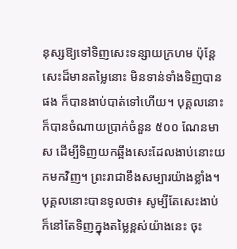នុស្សឱ្យទៅទិញសេះទន្សាយក្រហម ប៉ុន្តែសេះដ៏មានតម្លៃនោះ មិនទាន់ទាំងទិញបានផង ក៏បានងាប់បាត់ទៅហើយ។ បុគ្គលនោះក៏បានចំណាយប្រាក់ចំនួន ៥០០ ណែនមាស ដើម្បីទិញយកឆ្អឹងសេះដែលងាប់នោះយកមកវិញ។ ព្រះរាជាខឹងសម្បារយ៉ាងខ្លាំង។ បុគ្គលនោះបានទូលថា៖ សូម្បីតែសេះងាប់ ក៏នៅតែទិញក្នុងតម្លៃខ្ពស់យ៉ាងនេះ ចុះ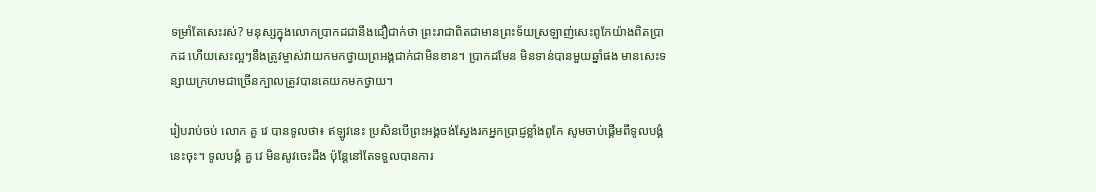ទម្រាំតែសេះរស់? មនុស្សក្នុងលោកប្រាកដជានឹងជឿជាក់ថា ព្រះរាជាពិតជាមានព្រះទ័យស្រឡាញ់សេះពូកែយ៉ាងពិតប្រាកដ ហើយសេះល្អៗនឹងត្រូវម្ចាស់វាយកមកថ្វាយព្រអង្គជាក់ជាមិនខាន។ ប្រាកដមែន មិនទាន់បានមួយឆ្នាំផង មានសេះទន្សាយក្រហមជាច្រើនក្បាលត្រូវបានគេយកមកថ្វាយ។

រៀបរាប់ចប់ លោក គួ វេ បានទូលថា៖ ឥឡូវនេះ ប្រសិនបើព្រះអង្គចង់ស្វែងរកអ្នកប្រាជ្ញខ្លាំងពូកែ សូមចាប់ផ្តើមពីទូលបង្គំ នេះចុះ។ ទូលបង្គំ គួ វេ មិនសូវចេះដឹង ប៉ុន្តែនៅតែទទួលបានការ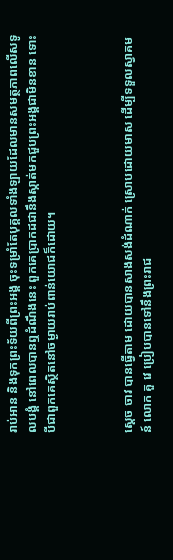រាប់អាន និងទុកព្រះទ័យពីព្រះអង្គ ចុះទម្រាំតែបុគ្គលទាំងឡាយដែលមានសមត្ថភាពលើសទូលបង្គំ នៅពេលបានឮដំណឹងនេះ ពួកគេប្រាកដជានឹងស្កាត់មកជួបព្រះអង្គជាមិនខាន ទោះបីជាពួកគេស្ថិតនៅចម្ងាយរាប់ពាន់យោជក៏ដោយ។



ស្តេច ចាវ បានធ្វើតាម ដោយបានសាងសង់ដំណាក់ ស្រោបដោយមាស ដើម្បីទទួលស្វាគមន៍ លោក គួ វេ ប្រៀបបានទៅនឹងព្រះរាជ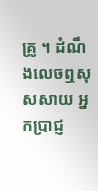គ្រូ ។ ដំណឹងលេចឮសុសសាយ អ្នកប្រាជ្ញ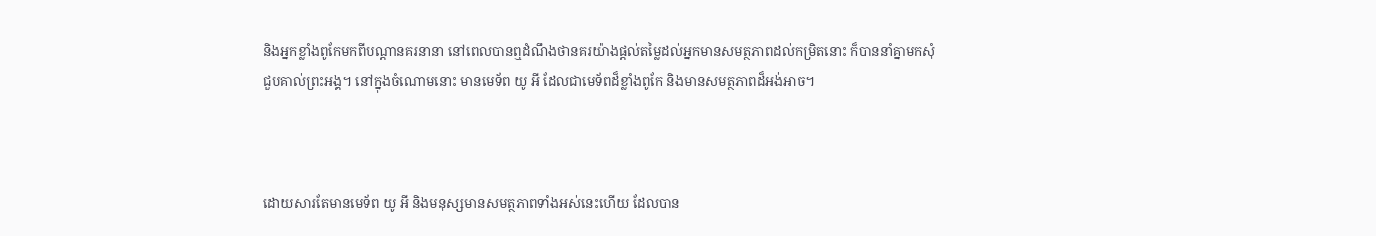និងអ្នកខ្លាំងពូកែមកពីបណ្តានគរនានា នៅពេលបានឮដំណឹងថានគរយ៉ាងផ្តល់តម្លៃដល់អ្នកមានសមត្ថភាពដល់កម្រិតនោះ ក៏បាននាំគ្នាមកសុំជួបគាល់ព្រះអង្គ។ នៅក្នុងចំណោមនោះ មានមេទ័ព យូ អី ដែលជាមេទ័ពដ៏ខ្លាំងពូកែ និងមានសមត្ថភាពដ៏អង់អាច។



ដោយសារតែមានមេទ័ព យូ អី និងមនុស្សមានសមត្ថភាពទាំងអស់នេះហើយ ដែលបាន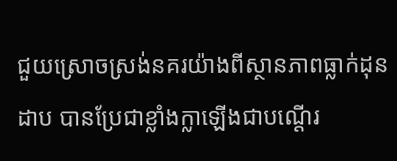ជួយស្រោចស្រង់នគរយ៉ាងពីស្ថានភាពធ្លាក់ដុនដាប បានប្រែជាខ្លាំងក្លាឡើងជាបណ្តើរ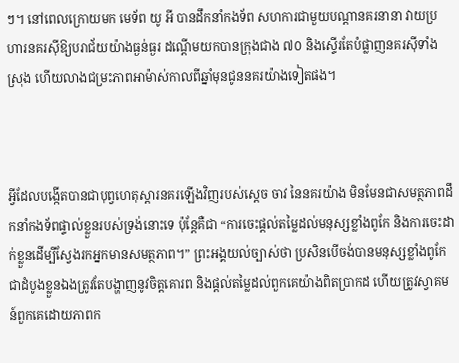ៗ។ នៅពេលក្រោយមក មេទ័ព យូ អី បានដឹកនាំកងទ័ព សហការជាមួយបណ្តានគរនានា វាយប្រហារនគរស៊ីឱ្យបរាជ័យយ៉ាងធ្ងន់ធ្ងរ ដណ្តើមយកបានក្រុងជាង ៧០ និងស្ទើរតែបំផ្លាញនគរស៊ីទាំងស្រុង ហើយលាងជម្រះភាពអាម៉ាស់កាលពីឆ្នាំមុនជូននគរយ៉ាងទៀតផង។



អ្វីដែលបង្កើតបានជាបុព្វហេតុស្តារនគរឡើងវិញរបស់ស្តេច ចាវ នៃនគរយ៉ាង មិនមែនជាសមត្ថភាពដឹកនាំកងទ័ពផ្ទាល់ខ្លួនរបស់ទ្រង់នោះទេ ប៉ុន្តែគឺជា “ការចេះផ្តល់តម្លៃដល់មនុស្សខ្លាំងពូកែ និងការចេះដាក់ខ្លួនដើម្បីស្វែងរកអ្នកមានសមត្ថភាព។” ព្រះអង្គយល់ច្បាស់ថា ប្រសិនបើចង់បានមនុស្សខ្លាំងពូកែ ជាដំបូងខ្លួនឯងត្រូវតែបង្ហាញនូវចិត្តគោរព និងផ្តល់តម្លៃដល់ពួកគេយ៉ាងពិតប្រាកដ ហើយត្រូវស្វាគមន៍ពួកគេដោយភាពក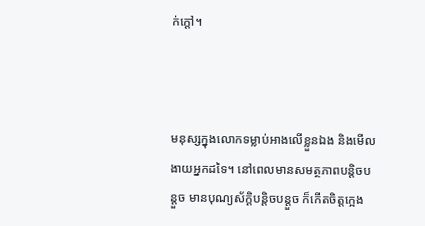ក់ក្ដៅ។



មនុស្សក្នុងលោកទម្លាប់អាងលើខ្លួនឯង និងមើលងាយអ្នកដទៃ។ នៅពេលមានសមត្ថភាពបន្តិចបន្តួច មានបុណ្យស័ក្តិបន្តិចបន្តួច ក៏កើតចិត្តក្អេង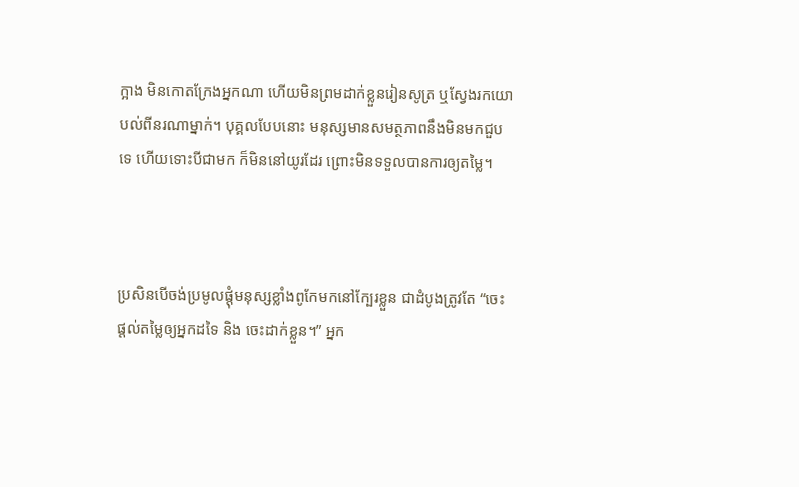ក្អាង មិនកោតក្រែងអ្នកណា ហើយមិនព្រមដាក់ខ្លួនរៀនសូត្រ ឬស្វែងរកយោបល់ពីនរណាម្នាក់។ បុគ្គលបែបនោះ មនុស្សមានសមត្ថភាពនឹងមិនមកជួបទេ ហើយទោះបីជាមក ក៏មិននៅយូរដែរ ព្រោះមិនទទួលបានការឲ្យតម្លៃ។



ប្រសិនបើចង់ប្រមូលផ្តុំមនុស្សខ្លាំងពូកែមកនៅក្បែរខ្លួន ជាដំបូងត្រូវតែ “ចេះផ្តល់តម្លៃឲ្យអ្នកដទៃ និង ចេះដាក់ខ្លួន។” អ្នក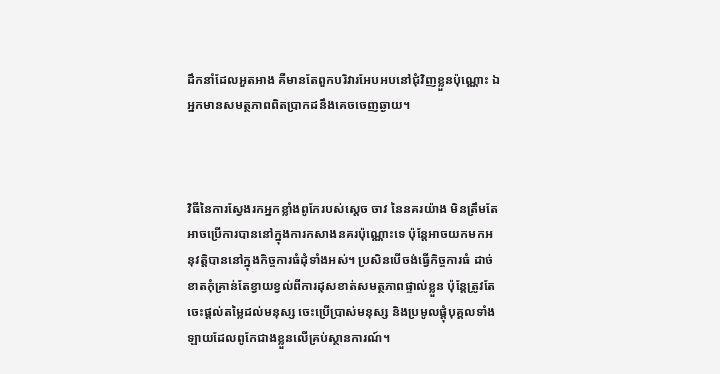ដឹកនាំដែលអួតអាង គឺមានតែពួកបរិវារអែបអបនៅជុំវិញខ្លួនប៉ុណ្ណោះ ឯអ្នកមានសមត្ថភាពពិតប្រាកដនឹងគេចចេញឆ្ងាយ។



វិធីនៃការស្វែងរកអ្នកខ្លាំងពូកែរបស់ស្តេច ចាវ នៃនគរយ៉ាង មិនត្រឹមតែអាចប្រើការបាននៅក្នុងការកសាងនគរប៉ុណ្ណោះទេ ប៉ុន្តែអាចយកមកអនុវត្ដិបាននៅក្នុងកិច្ចការធំដុំទាំងអស់។ ប្រសិនបើចង់ធ្វើកិច្ចការធំ ដាច់ខាតកុំគ្រាន់តែខ្វាយខ្វល់ពីការដុសខាត់សមត្ថភាពផ្ទាល់ខ្លួន ប៉ុន្តែត្រូវតែចេះផ្តល់តម្លៃដល់មនុស្ស ចេះប្រើប្រាស់មនុស្ស និងប្រមូលផ្តុំបុគ្គលទាំងឡាយដែលពូកែជាងខ្លួនលើគ្រប់ស្ថានការណ៍។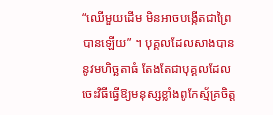“ឈើមួយដើម មិនអាចបង្កើតជាព្រៃបានឡើយ” ។ បុគ្គលដែលសាងបាននូវមហិច្ឆតាធំ តែងតែជាបុគ្គលដែលចេះវិធីធ្វើឱ្យមនុស្សខ្លាំងពូកែស្ម័គ្រចិត្ត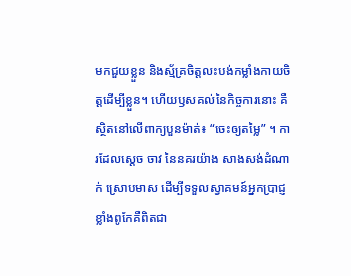មកជួយខ្លួន និងស្ម័គ្រចិត្តលះបង់កម្លាំងកាយចិត្តដើម្បីខ្លួន។ ហើយឫសគល់នៃកិច្ចការនោះ គឺស្ថិតនៅលើពាក្យបួនម៉ាត់៖ “ចេះឲ្យតម្លៃ” ។ ការដែលស្តេច ចាវ នៃនគរយ៉ាង សាងសង់ដំណាក់ ស្រោបមាស ដើម្បីទទួលស្វាគមន៍អ្នកប្រាជ្ញខ្លាំងពូកែគឺពិតជា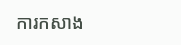ការកសាង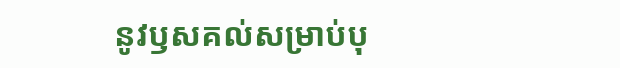នូវឫសគល់សម្រាប់បុ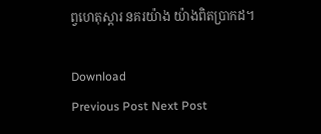ព្វហេតុស្តារ នគរយ៉ាង យ៉ាងពិតប្រាកដ។

Download
Previous Post Next Post